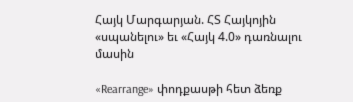Հայկ Մարգարյան. ՀՏ Հայկոյին «սպանելու» եւ «Հայկ 4.0» դառնալու մասին

«Rearrange» փոդքասթի հետ ձեռք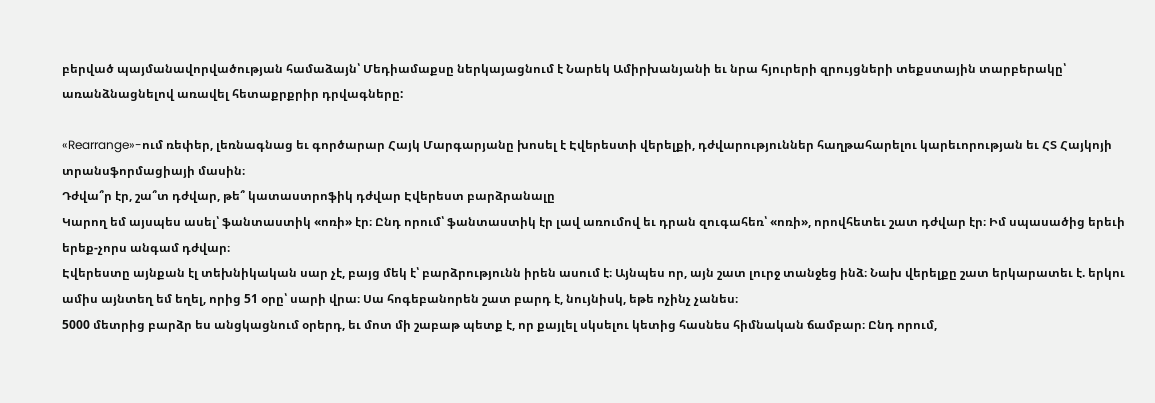բերված պայմանավորվածության համաձայն՝ Մեդիամաքսը ներկայացնում է Նարեկ Ամիրխանյանի եւ նրա հյուրերի զրույցների տեքստային տարբերակը՝ առանձնացնելով առավել հետաքրքրիր դրվագները:

«Rearrange»-ում ռեփեր, լեռնագնաց եւ գործարար Հայկ Մարգարյանը խոսել է Էվերեստի վերելքի, դժվարություններ հաղթահարելու կարեւորության եւ ՀՏ Հայկոյի տրանսֆորմացիայի մասին։
Դժվա՞ր էր, շա՞տ դժվար, թե՞ կատաստրոֆիկ դժվար Էվերեստ բարձրանալը
Կարող եմ այսպես ասել՝ ֆանտաստիկ «ոռի» էր։ Ընդ որում՝ ֆանտաստիկ էր լավ առումով եւ դրան զուգահեռ՝ «ոռի», որովհետեւ շատ դժվար էր։ Իմ սպասածից երեւի երեք-չորս անգամ դժվար։
Էվերեստը այնքան էլ տեխնիկական սար չէ, բայց մեկ է՝ բարձրությունն իրեն ասում է։ Այնպես որ, այն շատ լուրջ տանջեց ինձ։ Նախ վերելքը շատ երկարատեւ է. երկու ամիս այնտեղ եմ եղել, որից 51 օրը՝ սարի վրա։ Սա հոգեբանորեն շատ բարդ է, նույնիսկ, եթե ոչինչ չանես։
5000 մետրից բարձր ես անցկացնում օրերդ, եւ մոտ մի շաբաթ պետք է, որ քայլել սկսելու կետից հասնես հիմնական ճամբար։ Ընդ որում,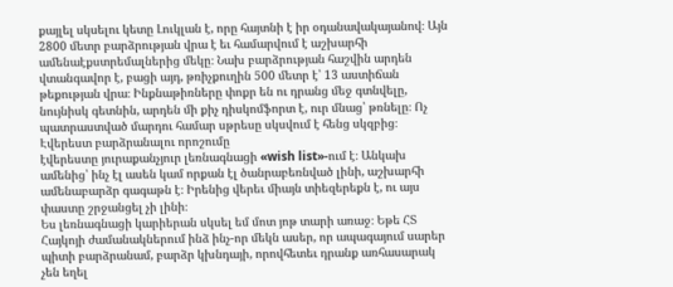քայլել սկսելու կետը Լուկլան է, որը հայտնի է իր օդանավակայանով։ Այն 2800 մետր բարձրության վրա է եւ համարվում է աշխարհի ամենաէքստրեմալներից մեկը։ Նախ բարձրության հաշվին արդեն վտանգավոր է, բացի այդ, թռիչքուղին 500 մետր է՝ 13 աստիճան թեքության վրա։ Ինքնաթիռները փոքր են ու դրանց մեջ գտնվելը, նույնիսկ գետնին, արդեն մի քիչ դիսկոմֆորտ է, ուր մնաց՝ թռնելը։ Ոչ պատրաստված մարդու համար սթրեսը սկսվում է հենց սկզբից։
Էվերեստ բարձրանալու որոշումը
էվերեստը յուրաքանչյուր լեռնագնացի «wish list»-ում է։ Անկախ ամենից՝ ինչ էլ ասեն կամ որքան էլ ծանրաբեռնված լինի, աշխարհի ամենաբարձր գագաթն է։ Իրենից վերեւ միայն տիեզերեքն է, ու այս փաստը շրջանցել չի լինի։
Ես լեռնագնացի կարիերան սկսել եմ մոտ յոթ տարի առաջ։ Եթե ՀՏ Հայկոյի ժամանակներում ինձ ինչ-որ մեկն ասեր, որ ապագայում սարեր պիտի բարձրանամ, բարձր կխնդայի, որովհետեւ դրանք առհասարակ չեն եղել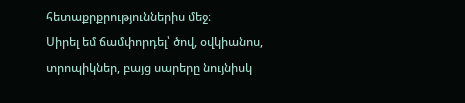հետաքրքրություններիս մեջ։
Սիրել եմ ճամփորդել՝ ծով, օվկիանոս, տրոպիկներ, բայց սարերը նույնիսկ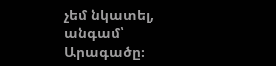չեմ նկատել, անգամ՝ Արագածը։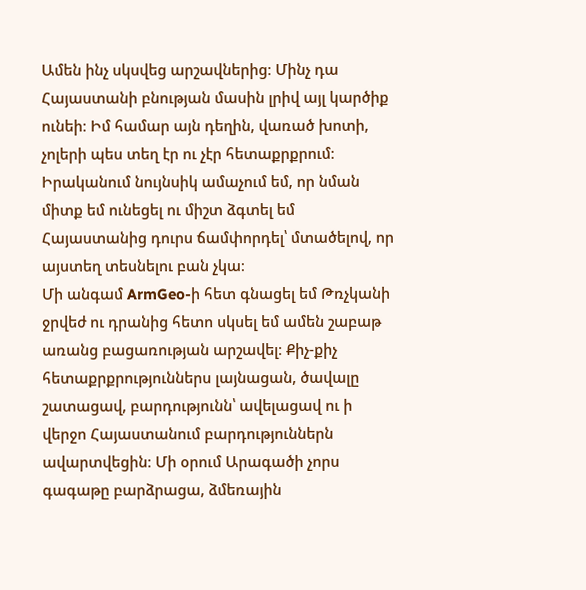Ամեն ինչ սկսվեց արշավներից։ Մինչ դա Հայաստանի բնության մասին լրիվ այլ կարծիք ունեի։ Իմ համար այն դեղին, վառած խոտի, չոլերի պես տեղ էր ու չէր հետաքրքրում։ Իրականում նույնսիկ ամաչում եմ, որ նման միտք եմ ունեցել ու միշտ ձգտել եմ Հայաստանից դուրս ճամփորդել՝ մտածելով, որ այստեղ տեսնելու բան չկա։
Մի անգամ ArmGeo-ի հետ գնացել եմ Թռչկանի ջրվեժ ու դրանից հետո սկսել եմ ամեն շաբաթ առանց բացառության արշավել։ Քիչ-քիչ հետաքրքրություններս լայնացան, ծավալը շատացավ, բարդությունն՝ ավելացավ ու ի վերջո Հայաստանում բարդություններն ավարտվեցին։ Մի օրում Արագածի չորս գագաթը բարձրացա, ձմեռային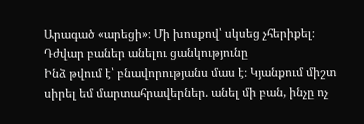Արագած «արեցի»։ Մի խոսքով՝ սկսեց չհերիքել։
Դժվար բաներ անելու ցանկությունը
Ինձ թվում է՝ բնավորությանս մաս է։ Կյանքում միշտ սիրել եմ մարտահրավերներ. անել մի բան, ինչը ոչ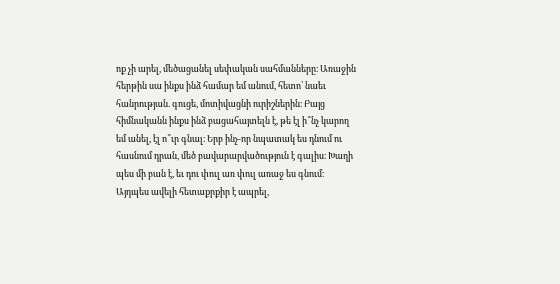ոք չի արել, մեծացանել սեփական սահմանները։ Առաջին հերթին սա ինքս ինձ համար եմ անում, հետո՝ նաեւ հանրության. գուցե, մոտիվացնի ուրիշներին։ Բայց հիմնականն ինքս ինձ բացահայտելն է, թե էլ ի՞նչ կարող եմ անել, էլ ո՞ւր գնալ։ Երբ ինչ-որ նպատակ ես դնում ու հասնում դրան, մեծ բավարարվածություն է գալիս։ Խաղի պես մի բան է, եւ դու փուլ առ փուլ առաջ ես գնում։ Այդպես ավելի հետաքրքիր է ապրել,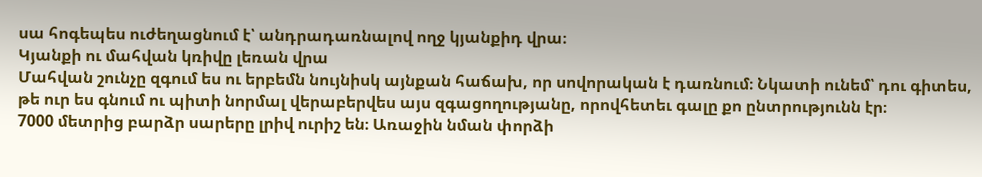սա հոգեպես ուժեղացնում է՝ անդրադառնալով ողջ կյանքիդ վրա։
Կյանքի ու մահվան կռիվը լեռան վրա
Մահվան շունչը զգում ես ու երբեմն նույնիսկ այնքան հաճախ, որ սովորական է դառնում։ Նկատի ունեմ՝ դու գիտես, թե ուր ես գնում ու պիտի նորմալ վերաբերվես այս զգացողությանը, որովհետեւ գալը քո ընտրությունն էր։
7000 մետրից բարձր սարերը լրիվ ուրիշ են։ Առաջին նման փորձի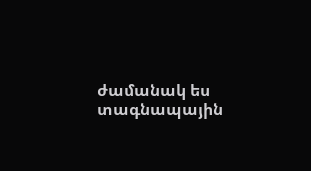ժամանակ ես տագնապային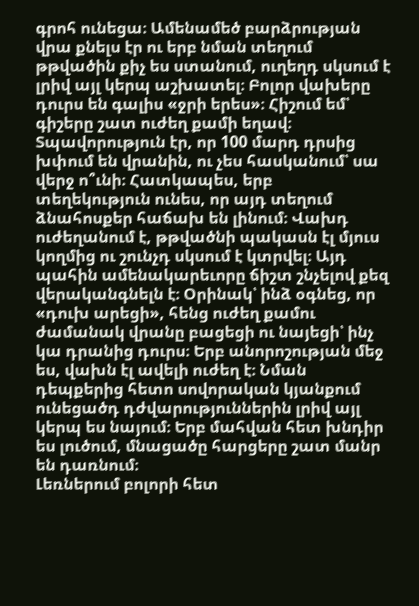գրոհ ունեցա։ Ամենամեծ բարձրության վրա քնելս էր ու երբ նման տեղում թթվածին քիչ ես ստանում, ուղեղդ սկսում է լրիվ այլ կերպ աշխատել։ Բոլոր վախերը դուրս են գալիս «ջրի երես»։ Հիշում եմ՝ գիշերը շատ ուժեղ քամի եղավ։ Տպավորություն էր, որ 100 մարդ դրսից խփում են վրանին, ու չես հասկանում՝ սա վերջ ո՞ւնի։ Հատկապես, երբ տեղեկություն ունես, որ այդ տեղում ձնահոսքեր հաճախ են լինում։ Վախդ ուժեղանում է, թթվածնի պակասն էլ մյուս կողմից ու շունչդ սկսում է կտրվել։ Այդ պահին ամենակարեւորը ճիշտ շնչելով քեզ վերականգնելն է։ Օրինակ՝ ինձ օգնեց, որ «դուխ արեցի», հենց ուժեղ քամու ժամանակ վրանը բացեցի ու նայեցի՝ ինչ կա դրանից դուրս։ Երբ անորոշության մեջ ես, վախն էլ ավելի ուժեղ է։ Նման դեպքերից հետո սովորական կյանքում ունեցածդ դժվարություններին լրիվ այլ կերպ ես նայում։ Երբ մահվան հետ խնդիր ես լուծում, մնացածը հարցերը շատ մանր են դառնում։
Լեռներում բոլորի հետ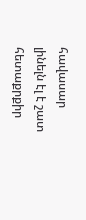հավասար լինելն էլ է շատ հետաքրքիր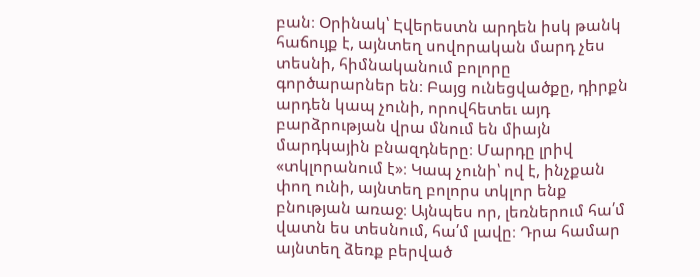բան։ Օրինակ՝ Էվերեստն արդեն իսկ թանկ հաճույք է, այնտեղ սովորական մարդ չես տեսնի, հիմնականում բոլորը գործարարներ են։ Բայց ունեցվածքը, դիրքն արդեն կապ չունի, որովհետեւ այդ բարձրության վրա մնում են միայն մարդկային բնազդները։ Մարդը լրիվ «տկլորանում է»։ Կապ չունի՝ ով է, ինչքան փող ունի, այնտեղ բոլորս տկլոր ենք բնության առաջ։ Այնպես որ, լեռներում հա՛մ վատն ես տեսնում, հա՛մ լավը։ Դրա համար այնտեղ ձեռք բերված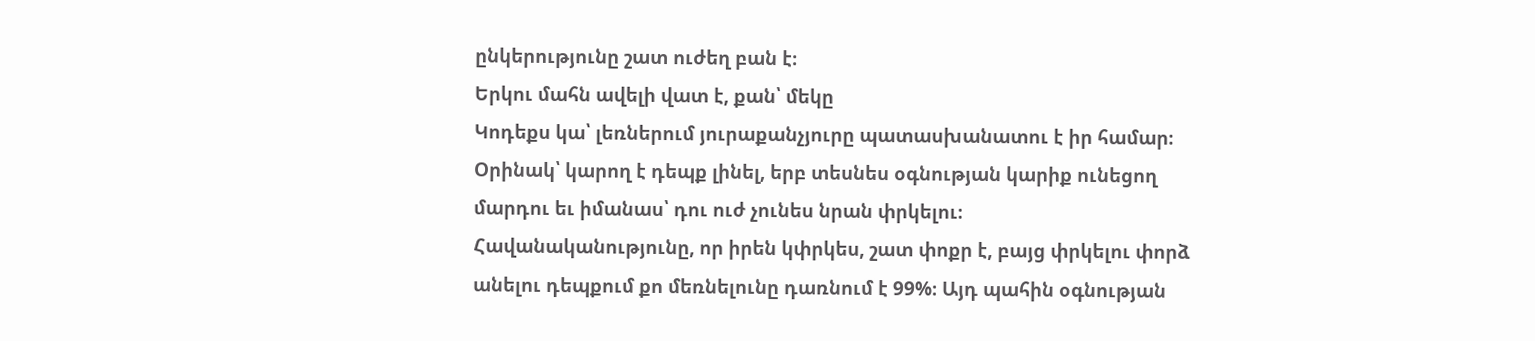ընկերությունը շատ ուժեղ բան է։
Երկու մահն ավելի վատ է, քան՝ մեկը
Կոդեքս կա՝ լեռներում յուրաքանչյուրը պատասխանատու է իր համար։ Օրինակ՝ կարող է դեպք լինել, երբ տեսնես օգնության կարիք ունեցող մարդու եւ իմանաս՝ դու ուժ չունես նրան փրկելու։
Հավանականությունը, որ իրեն կփրկես, շատ փոքր է, բայց փրկելու փորձ անելու դեպքում քո մեռնելունը դառնում է 99%։ Այդ պահին օգնության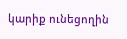կարիք ունեցողին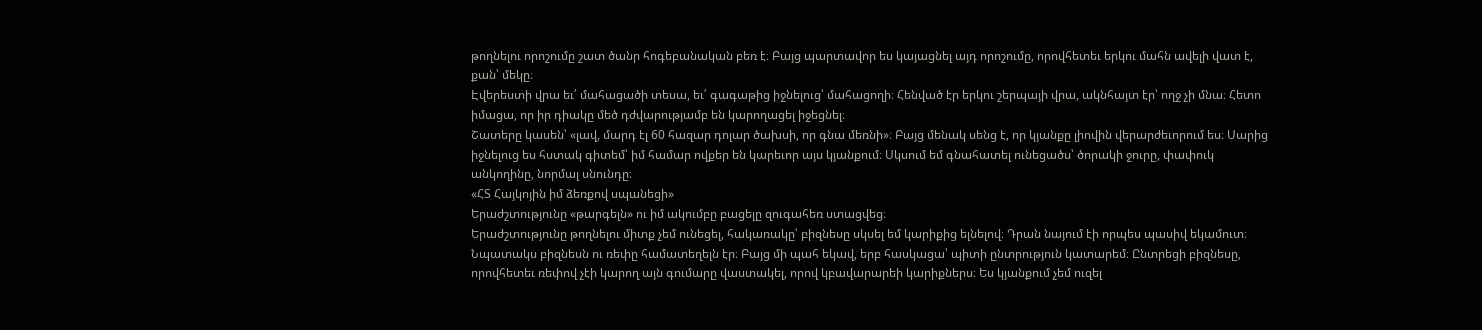թողնելու որոշումը շատ ծանր հոգեբանական բեռ է։ Բայց պարտավոր ես կայացնել այդ որոշումը, որովհետեւ երկու մահն ավելի վատ է, քան՝ մեկը։
Էվերեստի վրա եւ՛ մահացածի տեսա, եւ՛ գագաթից իջնելուց՝ մահացողի։ Հենված էր երկու շերպայի վրա, ակնհայտ էր՝ ողջ չի մնա։ Հետո իմացա, որ իր դիակը մեծ դժվարությամբ են կարողացել իջեցնել։
Շատերը կասեն՝ «լավ, մարդ էլ 60 հազար դոլար ծախսի, որ գնա մեռնի»։ Բայց մենակ սենց է, որ կյանքը լիովին վերարժեւորում ես։ Սարից իջնելուց ես հստակ գիտեմ՝ իմ համար ովքեր են կարեւոր այս կյանքում։ Սկսում եմ գնահատել ունեցածս՝ ծորակի ջուրը, փափուկ անկողինը, նորմալ սնունդը։
«ՀՏ Հայկոյին իմ ձեռքով սպանեցի»
Երաժշտությունը «թարգելն» ու իմ ակումբը բացելը զուգահեռ ստացվեց։
Երաժշտությունը թողնելու միտք չեմ ունեցել, հակառակը՝ բիզնեսը սկսել եմ կարիքից ելնելով։ Դրան նայում էի որպես պասիվ եկամուտ։ Նպատակս բիզնեսն ու ռեփը համատեղելն էր։ Բայց մի պահ եկավ, երբ հասկացա՝ պիտի ընտրություն կատարեմ։ Ընտրեցի բիզնեսը, որովհետեւ ռեփով չէի կարող այն գումարը վաստակել, որով կբավարարեի կարիքներս։ Ես կյանքում չեմ ուզել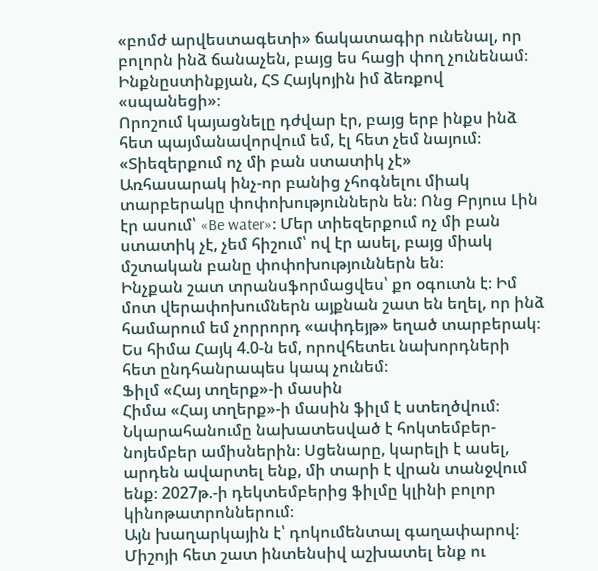«բոմժ արվեստագետի» ճակատագիր ունենալ, որ բոլորն ինձ ճանաչեն, բայց ես հացի փող չունենամ։ Ինքնըստինքյան, ՀՏ Հայկոյին իմ ձեռքով «սպանեցի»։
Որոշում կայացնելը դժվար էր, բայց երբ ինքս ինձ հետ պայմանավորվում եմ, էլ հետ չեմ նայում։
«Տիեզերքում ոչ մի բան ստատիկ չէ»
Առհասարակ ինչ-որ բանից չհոգնելու միակ տարբերակը փոփոխություններն են։ Ոնց Բրյուս Լին էր ասում՝ «Be water»։ Մեր տիեզերքում ոչ մի բան ստատիկ չէ, չեմ հիշում՝ ով էր ասել, բայց միակ մշտական բանը փոփոխություններն են։
Ինչքան շատ տրանսֆորմացվես՝ քո օգուտն է։ Իմ մոտ վերափոխումներն այքնան շատ են եղել, որ ինձ համարում եմ չորրորդ «ափդեյթ» եղած տարբերակ։ Ես հիմա Հայկ 4.0-ն եմ, որովհետեւ նախորդների հետ ընդհանրապես կապ չունեմ։
Ֆիլմ «Հայ տղերք»-ի մասին
Հիմա «Հայ տղերք»-ի մասին ֆիլմ է ստեղծվում։ Նկարահանումը նախատեսված է հոկտեմբեր-նոյեմբեր ամիսներին։ Սցենարը, կարելի է ասել, արդեն ավարտել ենք, մի տարի է վրան տանջվում ենք։ 2027թ.-ի դեկտեմբերից ֆիլմը կլինի բոլոր կինոթատրոններում։
Այն խաղարկային է՝ դոկումենտալ գաղափարով։ Միշոյի հետ շատ ինտենսիվ աշխատել ենք ու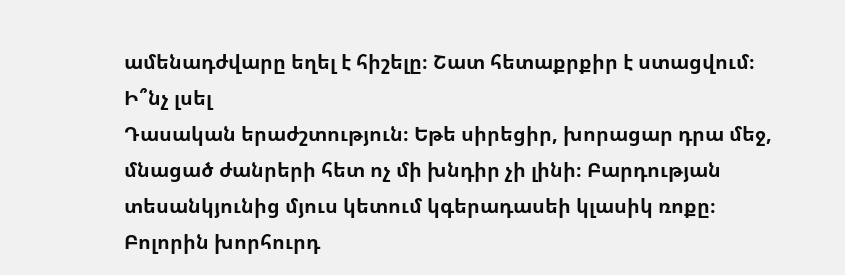ամենադժվարը եղել է հիշելը։ Շատ հետաքրքիր է ստացվում։
Ի՞նչ լսել
Դասական երաժշտություն։ Եթե սիրեցիր, խորացար դրա մեջ, մնացած ժանրերի հետ ոչ մի խնդիր չի լինի։ Բարդության տեսանկյունից մյուս կետում կգերադասեի կլասիկ ռոքը։ Բոլորին խորհուրդ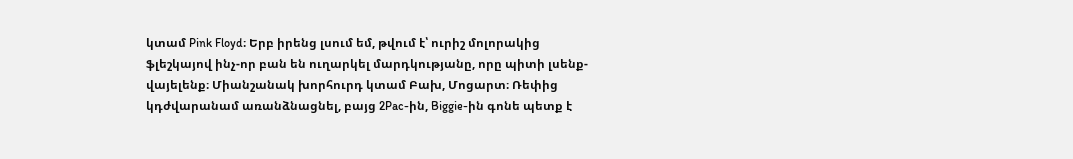կտամ Pink Floyd։ Երբ իրենց լսում եմ, թվում է՝ ուրիշ մոլորակից ֆլեշկայով ինչ-որ բան են ուղարկել մարդկությանը, որը պիտի լսենք-վայելենք։ Միանշանակ խորհուրդ կտամ Բախ, Մոցարտ։ Ռեփից կդժվարանամ առանձնացնել, բայց 2Pac-ին, Biggie-ին գոնե պետք է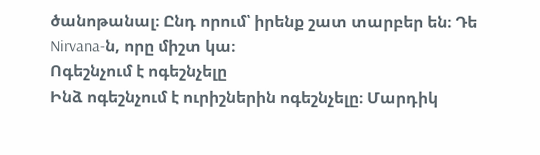ծանոթանալ։ Ընդ որում՝ իրենք շատ տարբեր են։ Դե Nirvana-ն, որը միշտ կա։
Ոգեշնչում է ոգեշնչելը
Ինձ ոգեշնչում է ուրիշներին ոգեշնչելը։ Մարդիկ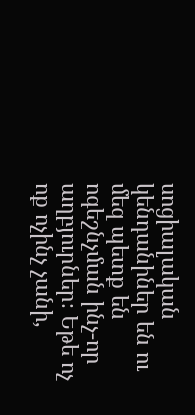սոցիալական կենդանիներ են ու մեզ պետք են ոգեշնչման ինչ-որ աղբյուրներ։ Եթե ոչ ոք ոչինչ չանի,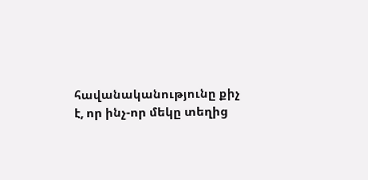հավանականությունը քիչ է, որ ինչ-որ մեկը տեղից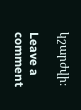կշարժվի։

Leave a comment